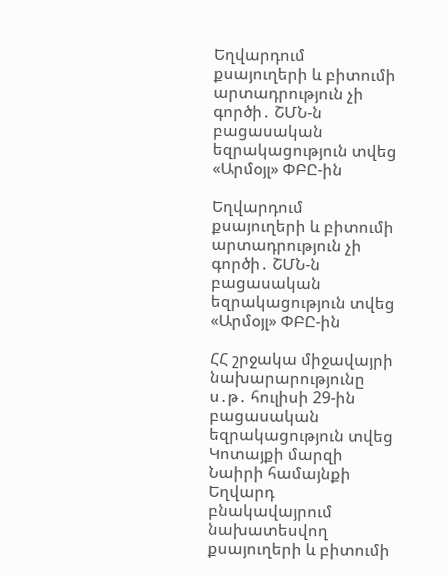Եղվարդում քսայուղերի և բիտումի արտադրություն չի գործի․ ՇՄՆ-ն բացասական եզրակացություն տվեց «Արմօյլ» ՓԲԸ-ին

Եղվարդում քսայուղերի և բիտումի արտադրություն չի գործի․ ՇՄՆ-ն բացասական եզրակացություն տվեց «Արմօյլ» ՓԲԸ-ին

ՀՀ շրջակա միջավայրի նախարարությունը ս․թ․ հուլիսի 29-ին բացասական եզրակացություն տվեց Կոտայքի մարզի Նաիրի համայնքի Եղվարդ բնակավայրում նախատեսվող քսայուղերի և բիտումի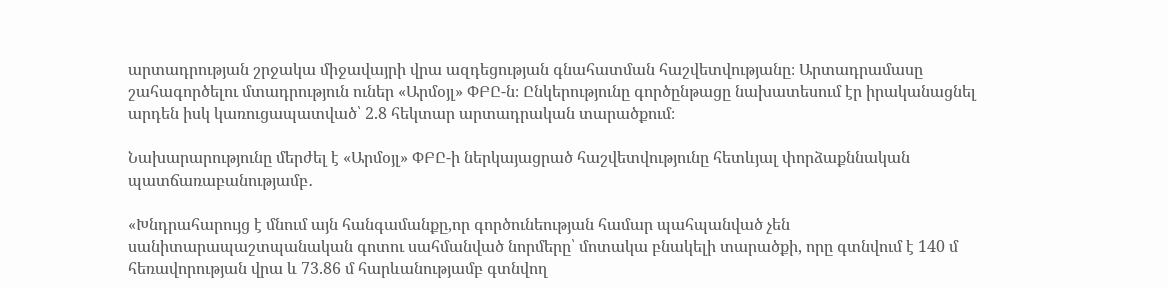արտադրության շրջակա միջավայրի վրա ազդեցության գնահատման հաշվետվությանը։ Արտադրամասը շահագործելու մտադրություն ուներ «Արմօյլ» ՓԲԸ-ն։ Ընկերությունը գործընթացը նախատեսում էր իրականացնել արդեն իսկ կառուցապատված՝ 2.8 հեկտար արտադրական տարածքում։

Նախարարությունը մերժել է «Արմօյլ» ՓԲԸ-ի ներկայացրած հաշվետվությունը հետևյալ փորձաքննական պատճառաբանությամբ․

«Խնդրահարույց է մնում այն հանգամանքը,որ գործունեության համար պահպանված չեն սանիտարապաշտպանական գոտու սահմանված նորմերը՝ մոտակա բնակելի տարածքի, որը գտնվում է 140 մ հեռավորության վրա և 73.86 մ հարևանությամբ գտնվող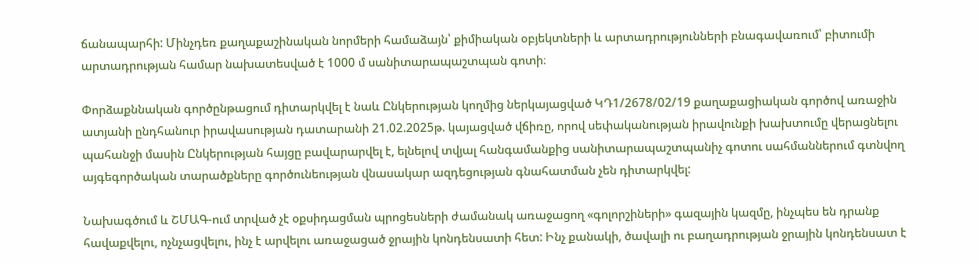ճանապարհի: Մինչդեռ քաղաքաշինական նորմերի համաձայն՝ քիմիական օբյեկտների և արտադրությունների բնագավառում՝ բիտումի արտադրության համար նախատեսված է 1000 մ սանիտարապաշտպան գոտի։

Փորձաքննական գործընթացում դիտարկվել է նաև Ընկերության կողմից ներկայացված ԿԴ1/2678/02/19 քաղաքացիական գործով առաջին ատյանի ընդհանուր իրավասության դատարանի 21.02.2025թ. կայացված վճիռը, որով սեփականության իրավունքի խախտումը վերացնելու պահանջի մասին Ընկերության հայցը բավարարվել է, ելնելով տվյալ հանգամանքից սանիտարապաշտպանիչ գոտու սահմաններում գտնվող այգեգործական տարածքները գործունեության վնասակար ազդեցության գնահատման չեն դիտարկվել:

Նախագծում և ՇՄԱԳ-ում տրված չէ օքսիդացման պրոցեսների ժամանակ առաջացող «գոլորշիների» գազային կազմը, ինչպես են դրանք հավաքվելու, ոչնչացվելու, ինչ է արվելու առաջացած ջրային կոնդենսատի հետ: Ինչ քանակի, ծավալի ու բաղադրության ջրային կոնդենսատ է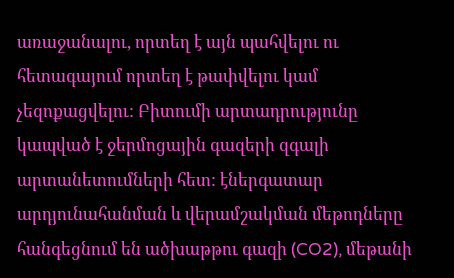առաջանալու, որտեղ է այն պահվելու ու հետագայում որտեղ է թափվելու կամ չեզոքացվելու: Բիտումի արտադրությունը կապված է ջերմոցային գազերի զգալի արտանետումների հետ: էներգատար արդյունահանման և վերամշակման մեթոդները հանգեցնում են ածխաթթու գազի (CO2), մեթանի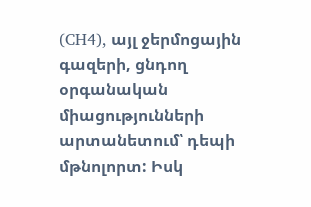(CH4), այլ ջերմոցային գազերի, ցնդող օրգանական միացությունների արտանետում՝ դեպի մթնոլորտ: Իսկ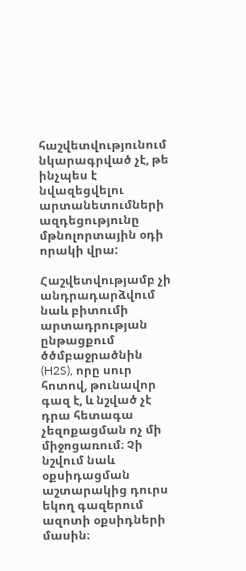հաշվետվությունում նկարագրված չէ, թե ինչպես է նվազեցվելու արտանետումների ազդեցությունը մթնոլորտային օդի որակի վրա:

Հաշվետվությամբ չի անդրադարձվում նաև բիտումի արտադրության ընթացքում ծծմբաջրածնին (H2S), որը սուր հոտով, թունավոր գազ է, և նշված չէ դրա հետագա չեզոքացման ոչ մի միջոցառում։ Չի նշվում նաև օքսիդացման աշտարակից դուրս եկող գազերում ազոտի օքսիդների մասին։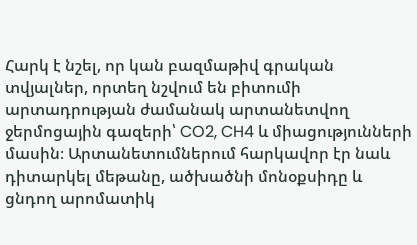Հարկ է նշել, որ կան բազմաթիվ գրական տվյալներ, որտեղ նշվում են բիտումի արտադրության ժամանակ արտանետվող ջերմոցային գազերի՝ CO2, CH4 և միացությունների մասին։ Արտանետումներում հարկավոր էր նաև դիտարկել մեթանը, ածխածնի մոնօքսիդը և ցնդող արոմատիկ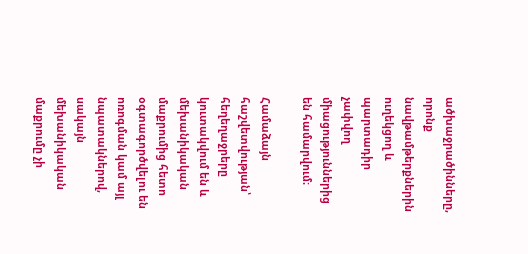ածխաջրածինները, որոնք նավթամթերքներին ուղեկցող և պարտադիր չափվող միացություններից են համարվում։

Համաձայն հաշվետվության՝ հեղեղաջրերը կուտակվում են և մեխանիկական մաքրումից հետո օգտագործվելու են ոռոգման կամ այլ նպատակներով, սակայն մեխանիկական մաքրումը չի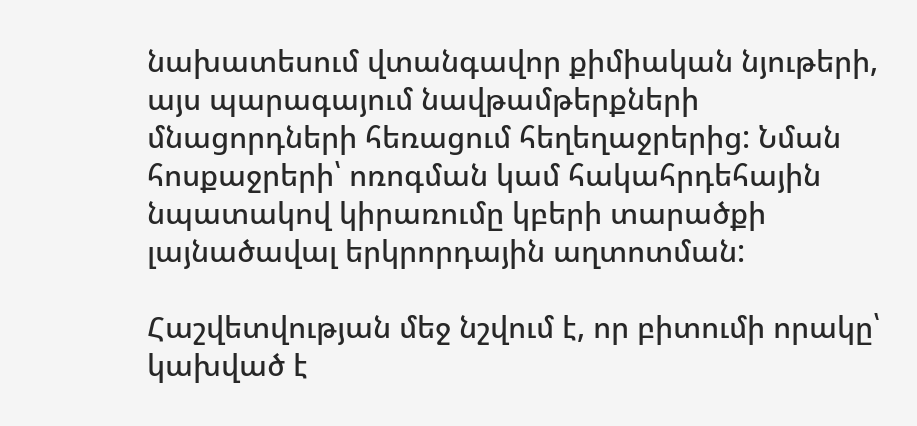նախատեսում վտանգավոր քիմիական նյութերի, այս պարագայում նավթամթերքների մնացորդների հեռացում հեղեղաջրերից: Նման հոսքաջրերի՝ ոռոգման կամ հակահրդեհային նպատակով կիրառումը կբերի տարածքի լայնածավալ երկրորդային աղտոտման:

Հաշվետվության մեջ նշվում է, որ բիտումի որակը՝ կախված է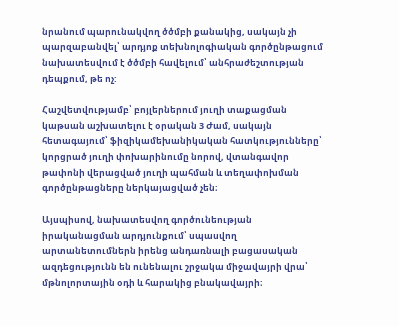նրանում պարունակվող ծծմբի քանակից, սակայն չի պարզաբանվել՝ արդյոք տեխնոլոգիական գործընթացում նախատեսվում է ծծմբի հավելում՝ անհրաժեշտության դեպքում, թե ոչ:

Հաշվետվությամբ՝ բոյլերներում յուղի տաքացման կաթսան աշխատելու է օրական 3 Ժամ, սակայն հետագայում՝ ֆիզիկամեխանիկական հատկությունները՝ կորցրած յուղի փոխարինումը նորով, վտանգավոր թափոնի վերացված յուղի պահման և տեղափոխման գործընթացները ներկայացված չեն։

Այսպիսով, նախատեսվող գործունեության իրականացման արդյունքում՝ սպասվող արտանետումներն իրենց անդառնալի բացասական ազդեցությունն են ունենալու շրջակա միջավայրի վրա՝ մթնոլորտային օդի և հարակից բնակավայրի։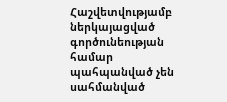Հաշվետվությամբ ներկայացված գործունեության համար պահպանված չեն սահմանված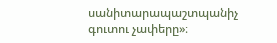սանիտարապաշտպանիչ գուտու չափերը»։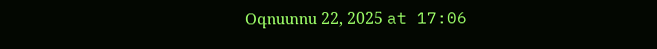Օգոստոս 22, 2025 at 17:06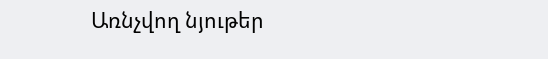Առնչվող նյութեր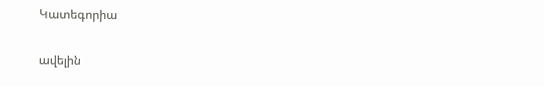Կատեգորիա

ավելին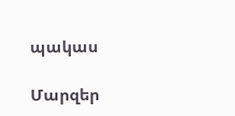պակաս

Մարզեր